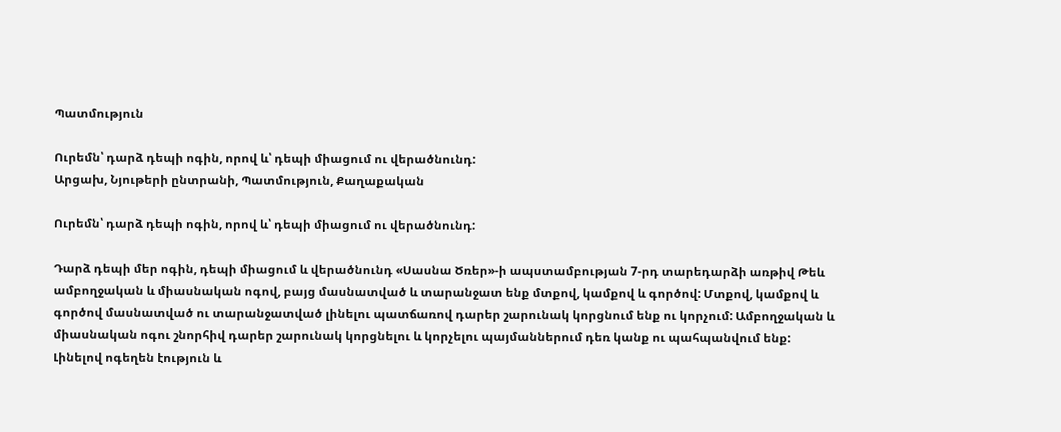Պատմություն

Ուրեմն՝ դարձ դեպի ոգին, որով և՝ դեպի միացում ու վերածնունդ:
Արցախ, Նյութերի ընտրանի, Պատմություն, Քաղաքական

Ուրեմն՝ դարձ դեպի ոգին, որով և՝ դեպի միացում ու վերածնունդ:

Դարձ դեպի մեր ոգին, դեպի միացում և վերածնունդ «Սասնա Ծռեր»-ի ապստամբության 7-րդ տարեդարձի առթիվ Թեև ամբողջական և միասնական ոգով, բայց մասնատված և տարանջատ ենք մտքով, կամքով և գործով: Մտքով, կամքով և գործով մասնատված ու տարանջատված լինելու պատճառով դարեր շարունակ կորցնում ենք ու կորչում: Ամբողջական և միասնական ոգու շնորհիվ դարեր շարունակ կորցնելու և կորչելու պայմաններում դեռ կանք ու պահպանվում ենք: Լինելով ոգեղեն էություն և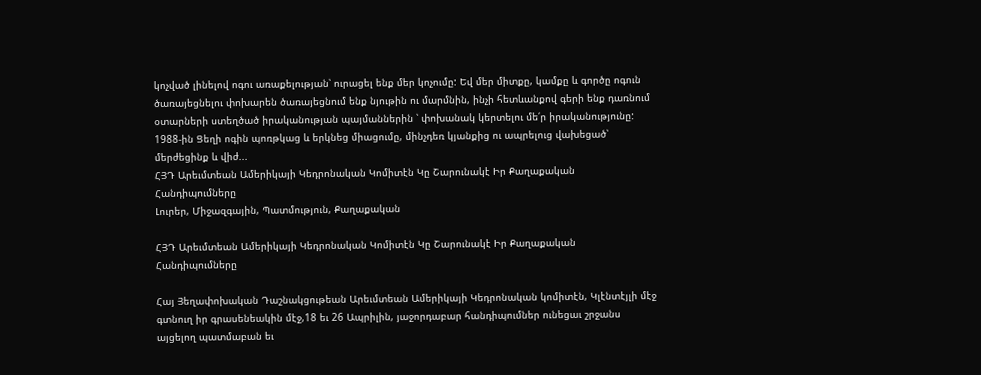կոչված լինելով ոգու առաքելության՝ ուրացել ենք մեր կոչումը: Եվ մեր միտքը, կամքը և գործը ոգուն ծառայեցնելու փոխարեն ծառայեցնում ենք նյութին ու մարմնին, ինչի հետևանքով գերի ենք դառնում օտարների ստեղծած իրականության պայմաններին ՝ փոխանակ կերտելու մե՛ր իրականությունը: 1988-ին Ցեղի ոգին պոռթկաց և երկնեց միացումը, մինչդեռ կյանքից ու ապրելուց վախեցած՝ մերժեցինք և վիժ...
ՀՅԴ Արեւմտեան Ամերիկայի Կեդրոնական Կոմիտէն Կը Շարունակէ Իր Քաղաքական Հանդիպումները
Լուրեր, Միջազգային, Պատմություն, Քաղաքական

ՀՅԴ Արեւմտեան Ամերիկայի Կեդրոնական Կոմիտէն Կը Շարունակէ Իր Քաղաքական Հանդիպումները

Հայ Յեղափոխական Դաշնակցութեան Արեւմտեան Ամերիկայի Կեդրոնական կոմիտէն, Կլէնտէյլի մէջ գտնուղ իր գրասենեակին մէջ,18 եւ 26 Ապրիլին, յաջորդաբար հանդիպումներ ունեցաւ շրջանս այցելող պատմաբան եւ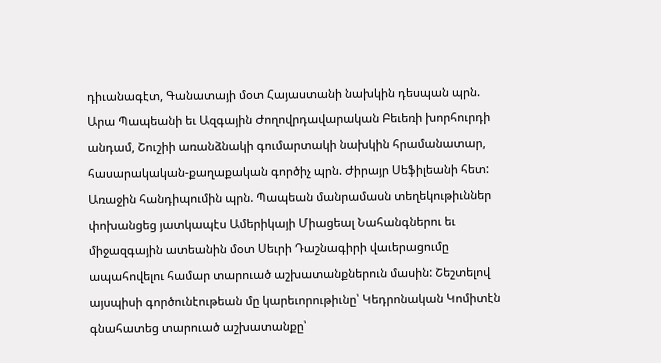դիւանագէտ, Գանատայի մօտ Հայաստանի նախկին դեսպան պրն. Արա Պապեանի եւ Ազգային Ժողովրդավարական Բեւեռի խորհուրդի անդամ, Շուշիի առանձնակի գումարտակի նախկին հրամանատար, հասարակական-քաղաքական գործիչ պրն. Ժիրայր Սեֆիլեանի հետ: Առաջին հանդիպումին պրն. Պապեան մանրամասն տեղեկութիւններ փոխանցեց յատկապէս Ամերիկայի Միացեալ Նահանգներու եւ միջազգային ատեանին մօտ Սեւրի Դաշնագիրի վաւերացումը ապահովելու համար տարուած աշխատանքներուն մասին: Շեշտելով այսպիսի գործունէութեան մը կարեւորութիւնը՝ Կեդրոնական Կոմիտէն գնահատեց տարուած աշխատանքը՝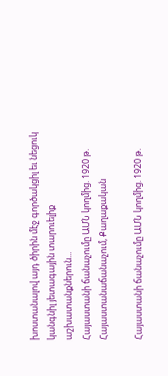խոստանալով այդ ծիրին մէջ գործակցիլ եւ նեցուկ կանգնիլ յետագային տարուելիք աշխատանքներուն...
Հայաստանի ճանաչումը ԱՄՆ կողմից. 1920 թ.
Հայաստանաճանաչում, Քաղաքական

Հայաստանի ճանաչումը ԱՄՆ կողմից. 1920 թ.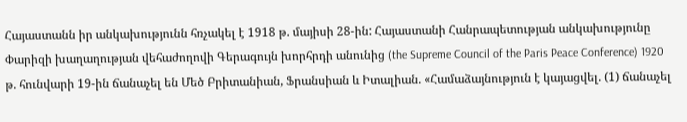Հայաստանն իր անկախությունն հռչակել է 1918 թ. մայիսի 28-ին: Հայաստանի Հանրապետության անկախությունը Փարիզի խաղաղության վեհաժողովի Գերագույն խորհրդի անունից (the Supreme Council of the Paris Peace Conference) 1920 թ. հունվարի 19-ին ճանաչել են Մեծ Բրիտանիան, Ֆրանսիան և Իտալիան. «Համաձայնություն է կայացվել. (1) ճանաչել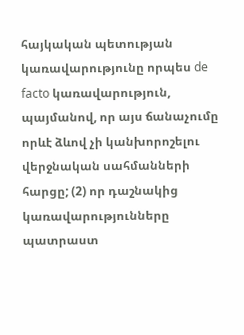հայկական պետության կառավարությունը որպես de facto կառավարություն, պայմանով, որ այս ճանաչումը որևէ ձևով չի կանխորոշելու վերջնական սահմանների հարցը; (2) որ դաշնակից կառավարությունները պատրաստ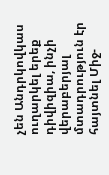չեն Անդրկովկաս ուղարկել երեք դիվիզիա, ինչի վերաբերյալ մտադրություն էր հայտնել Միջ-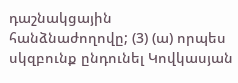դաշնակցային հանձնաժողովը; (3) (ա) որպես սկզբունք ընդունել Կովկասյան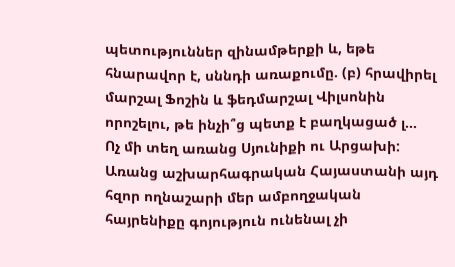պետություններ զինամթերքի և, եթե հնարավոր է, սննդի առաքումը. (բ) հրավիրել մարշալ Ֆոշին և ֆեդմարշալ Վիլսոնին որոշելու, թե ինչի՞ց պետք է բաղկացած լ...
Ոչ մի տեղ առանց Սյունիքի ու Արցախի: Առանց աշխարհագրական Հայաստանի այդ հզոր ողնաշարի մեր ամբողջական հայրենիքը գոյություն ունենալ չի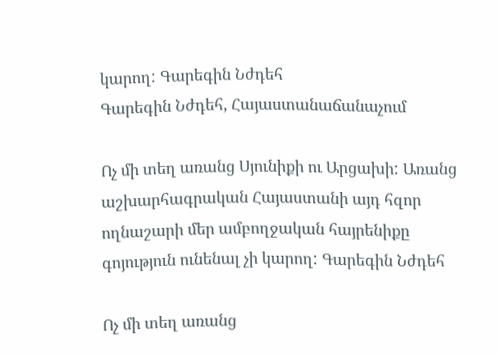կարող: Գարեգին Նժդեհ
Գարեգին Նժդեհ, Հայաստանաճանաչում

Ոչ մի տեղ առանց Սյունիքի ու Արցախի: Առանց աշխարհագրական Հայաստանի այդ հզոր ողնաշարի մեր ամբողջական հայրենիքը գոյություն ունենալ չի կարող: Գարեգին Նժդեհ

Ոչ մի տեղ առանց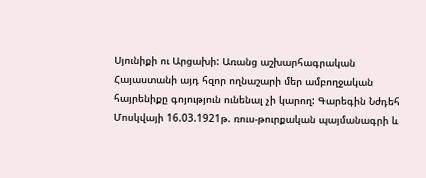Սյունիքի ու Արցախի: Առանց աշխարհագրական Հայաստանի այդ հզոր ողնաշարի մեր ամբողջական հայրենիքը գոյություն ունենալ չի կարող: Գարեգին Նժդեհ
Մոսկվայի 16.03.1921թ. ռուս-թուրքական պայմանագրի և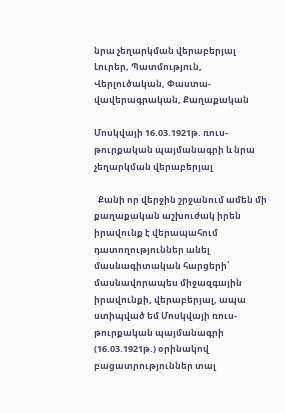նրա չեղարկման վերաբերյալ
Լուրեր, Պատմություն, Վերլուծական, Փաստա-վավերագրական, Քաղաքական

Մոսկվայի 16.03.1921թ. ռուս-թուրքական պայմանագրի և նրա չեղարկման վերաբերյալ

  Քանի որ վերջին շրջանում ամեն մի քաղաքական աշխուժակ իրեն իրավունք է վերապահում դատողություններ անել մասնագիտական հարցերի՝ մասնավորապես միջազգային իրավունքի, վերաբերյալ, ապա ստիպված եմ Մոսկվայի ռուս-թուրքական պայմանագրի (16.03.1921թ.) օրինակով բացատրություններ տալ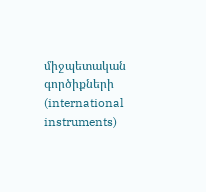միջպետական գործիքների (international instruments)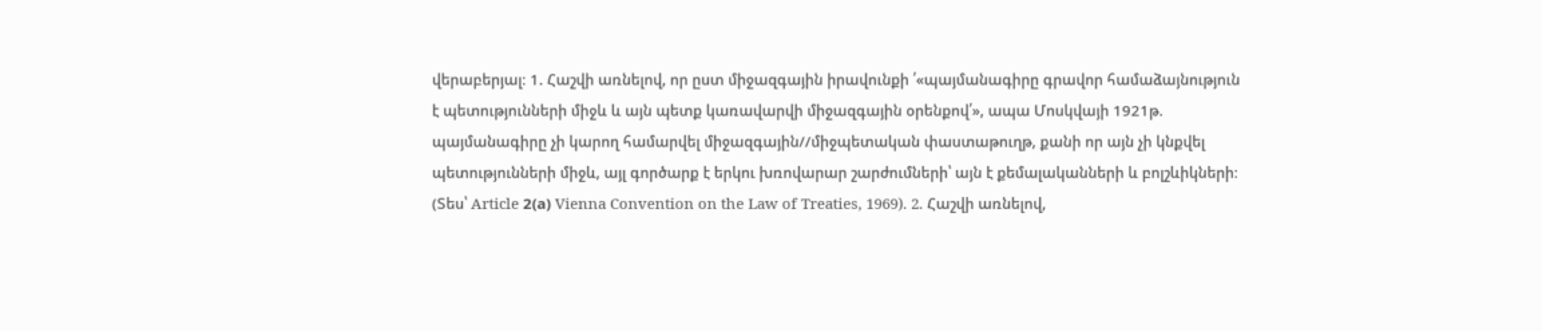վերաբերյալ։ 1. Հաշվի առնելով, որ ըստ միջազգային իրավունքի ՛«պայմանագիրը գրավոր համաձայնություն է պետությունների միջև և այն պետք կառավարվի միջազգային օրենքով՛», ապա Մոսկվայի 1921թ. պայմանագիրը չի կարող համարվել միջազգային//միջպետական փաստաթուղթ, քանի որ այն չի կնքվել պետությունների միջև, այլ գործարք է երկու խռովարար շարժումների՝ այն է քեմալականների և բոլշևիկների։ (Տես՝ Article 2(а) Vienna Convention on the Law of Treaties, 1969). 2. Հաշվի առնելով,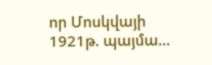որ Մոսկվայի 1921թ. պայմա...